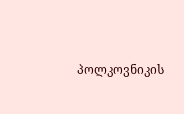პოლკოვნიკის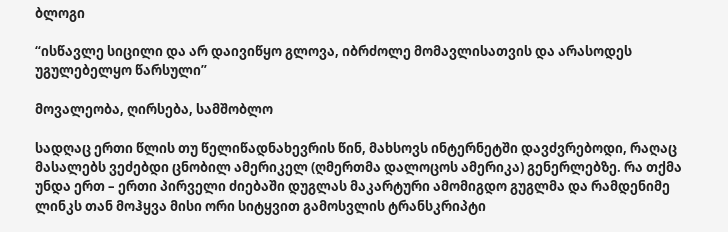ბლოგი

“ისწავლე სიცილი და არ დაივიწყო გლოვა, იბრძოლე მომავლისათვის და არასოდეს უგულებელყო წარსული”

მოვალეობა, ღირსება, სამშობლო

სადღაც ერთი წლის თუ წელიწადნახევრის წინ, მახსოვს ინტერნეტში დავძვრებოდი, რაღაც მასალებს ვეძებდი ცნობილ ამერიკელ (ღმერთმა დალოცოს ამერიკა) გენერლებზე. რა თქმა უნდა ერთ – ერთი პირველი ძიებაში დუგლას მაკარტური ამომიგდო გუგლმა და რამდენიმე ლინკს თან მოჰყვა მისი ორი სიტყვით გამოსვლის ტრანსკრიპტი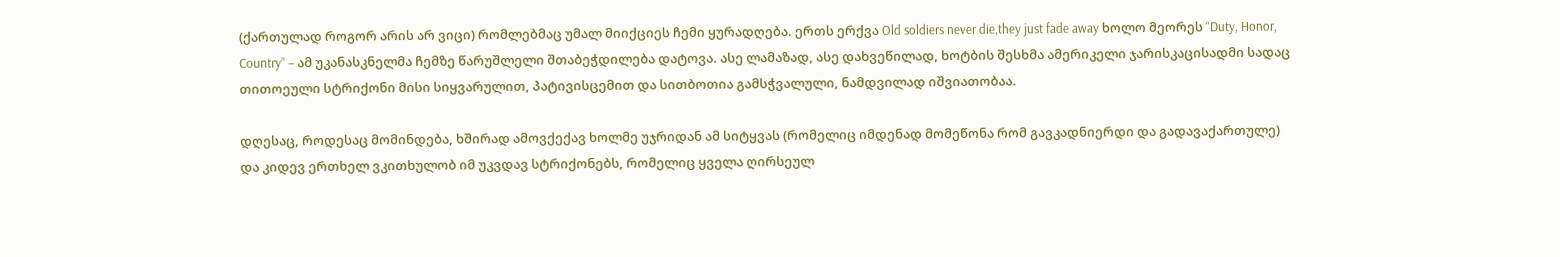(ქართულად როგორ არის არ ვიცი) რომლებმაც უმალ მიიქციეს ჩემი ყურადღება. ერთს ერქვა Old soldiers never die,they just fade away ხოლო მეორეს “Duty, Honor, Country” – ამ უკანასკნელმა ჩემზე წარუშლელი შთაბეჭდილება დატოვა. ასე ლამაზად, ასე დახვეწილად, ხოტბის შესხმა ამერიკელი ჯარისკაცისადმი სადაც თითოეული სტრიქონი მისი სიყვარულით, პატივისცემით და სითბოთია გამსჭვალული, ნამდვილად იშვიათობაა.

დღესაც, როდესაც მომინდება, ხშირად ამოვქექავ ხოლმე უჯრიდან ამ სიტყვას (რომელიც იმდენად მომეწონა რომ გავკადნიერდი და გადავაქართულე) და კიდევ ერთხელ ვკითხულობ იმ უკვდავ სტრიქონებს, რომელიც ყველა ღირსეულ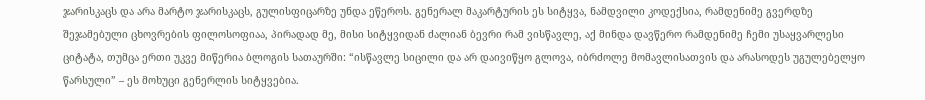ჯარისკაცს და არა მარტო ჯარისკაცს, გულისფიცარზე უნდა ეწეროს. გენერალ მაკარტურის ეს სიტყვა, ნამდვილი კოდექსია, რამდენიმე გვერდზე შეჯამებული ცხოვრების ფილოსოფიაა, პირადად მე, მისი სიტყვიდან ძალიან ბევრი რამ ვისწავლე, აქ მინდა დავწერო რამდენიმე ჩემი უსაყვარლესი ციტატა, თუმცა ერთი უკვე მიწერია ბლოგის სათაურში: “ისწავლე სიცილი და არ დაივიწყო გლოვა, იბრძოლე მომავლისათვის და არასოდეს უგულებელყო წარსული” – ეს მოხუცი გენერლის სიტყვებია.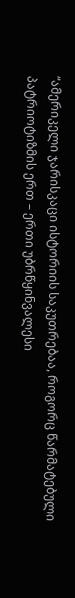“ამერიკელი ჯარისკაცი ისტორიის საკუთრებაა, როგორც წარმატებული პატრიოტიზმის ერთ – ერთი უბრწყინვალესი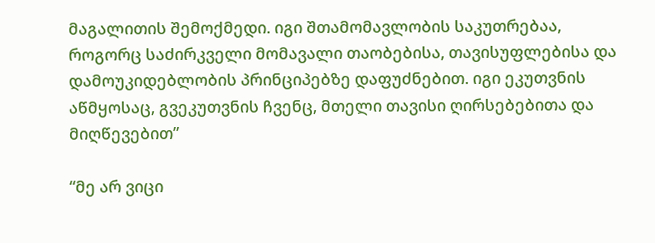მაგალითის შემოქმედი. იგი შთამომავლობის საკუთრებაა, როგორც საძირკველი მომავალი თაობებისა, თავისუფლებისა და დამოუკიდებლობის პრინციპებზე დაფუძნებით. იგი ეკუთვნის აწმყოსაც, გვეკუთვნის ჩვენც, მთელი თავისი ღირსებებითა და მიღწევებით”

“მე არ ვიცი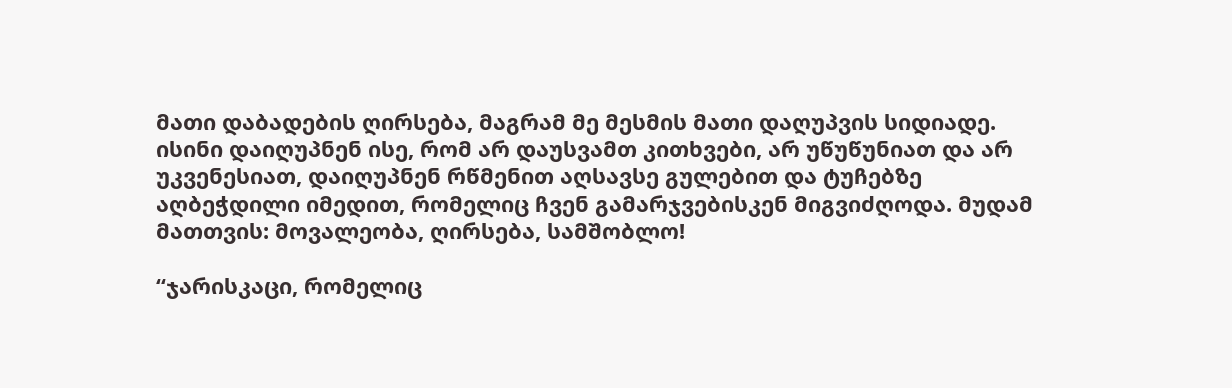მათი დაბადების ღირსება, მაგრამ მე მესმის მათი დაღუპვის სიდიადე. ისინი დაიღუპნენ ისე, რომ არ დაუსვამთ კითხვები, არ უწუწუნიათ და არ უკვენესიათ, დაიღუპნენ რწმენით აღსავსე გულებით და ტუჩებზე აღბეჭდილი იმედით, რომელიც ჩვენ გამარჯვებისკენ მიგვიძღოდა. მუდამ მათთვის: მოვალეობა, ღირსება, სამშობლო!

“ჯარისკაცი, რომელიც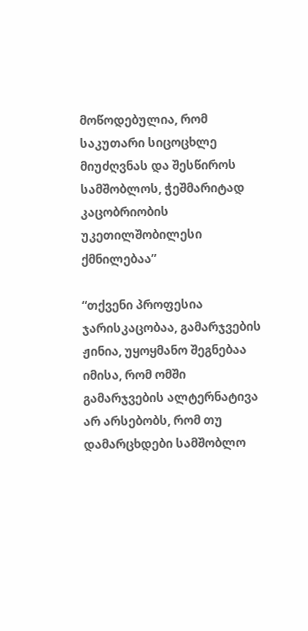მოწოდებულია, რომ საკუთარი სიცოცხლე მიუძღვნას და შესწიროს სამშობლოს, ჭეშმარიტად კაცობრიობის უკეთილშობილესი ქმნილებაა”

“თქვენი პროფესია ჯარისკაცობაა, გამარჯვების ჟინია, უყოყმანო შეგნებაა იმისა, რომ ომში გამარჯვების ალტერნატივა არ არსებობს, რომ თუ დამარცხდები სამშობლო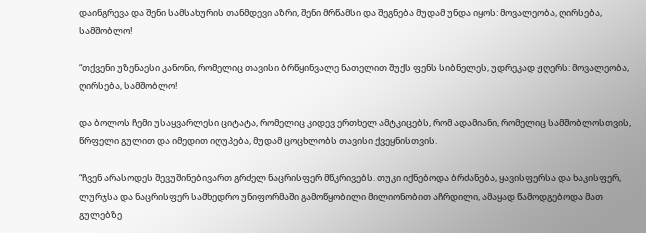დაინგრევა და შენი სამსახურის თანმდევი აზრი, შენი მრწამსი და შეგნება მუდამ უნდა იყოს: მოვალეობა, ღირსება, სამშობლო!

“თქვენი უზენაესი კანონი, რომელიც თავისი ბრწყინვალე ნათელით შუქს ფენს სიბნელეს, უდრეკად ჟღერს: მოვალეობა, ღირსება, სამშობლო!

და ბოლოს ჩემი უსაყვარლესი ციტატა, რომელიც კიდევ ერთხელ ამტკიცებს, რომ ადამიანი, რომელიც სამშობლოსთვის, წრფელი გულით და იმედით იღუპება, მუდამ ცოცხლობს თავისი ქვეყნისთვის.

“ჩვენ არასოდეს შევუშინებივართ გრძელ ნაცრისფერ მწკრივებს. თუკი იქნებოდა ბრძანება, ყავისფერსა და ხაკისფერ, ლურჯსა და ნაცრისფერ სამხედრო უნიფორმაში გამოწყობილი მილიონობით აჩრდილი, ამაყად წამოდგებოდა მათ გულებზე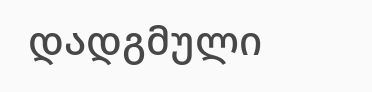დადგმული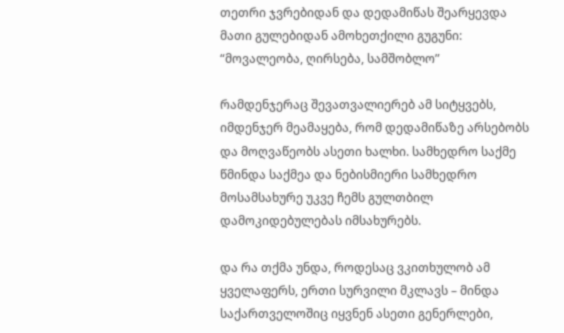თეთრი ჯვრებიდან და დედამიწას შეარყევდა მათი გულებიდან ამოხეთქილი გუგუნი: “მოვალეობა, ღირსება, სამშობლო”

რამდენჯერაც შევათვალიერებ ამ სიტყვებს, იმდენჯერ მეამაყება, რომ დედამიწაზე არსებობს და მოღვაწეობს ასეთი ხალხი. სამხედრო საქმე წმინდა საქმეა და ნებისმიერი სამხედრო მოსამსახურე უკვე ჩემს გულთბილ დამოკიდებულებას იმსახურებს.

და რა თქმა უნდა, როდესაც ვკითხულობ ამ ყველაფერს, ერთი სურვილი მკლავს – მინდა საქართველოშიც იყვნენ ასეთი გენერლები,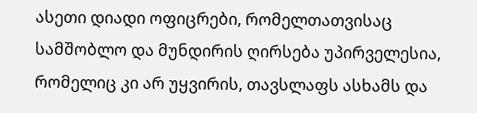ასეთი დიადი ოფიცრები, რომელთათვისაც სამშობლო და მუნდირის ღირსება უპირველესია, რომელიც კი არ უყვირის, თავსლაფს ასხამს და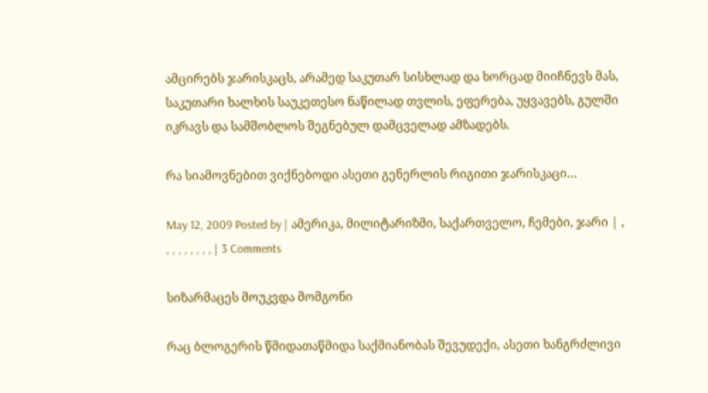ამცირებს ჯარისკაცს, არამედ საკუთარ სისხლად და ხორცად მიიჩნევს მას, საკუთარი ხალხის საუკეთესო ნაწილად თვლის, ეფერება, უყვავებს, გულში იკრავს და სამშობლოს შეგნებულ დამცველად ამზადებს.

რა სიამოვნებით ვიქნებოდი ასეთი გენერლის რიგითი ჯარისკაცი…

May 12, 2009 Posted by | ამერიკა, მილიტარიზმი, საქართველო, ჩემები, ჯარი | , , , , , , , , , | 3 Comments

სიზარმაცეს მოუკვდა მომგონი

რაც ბლოგერის წმიდათაწმიდა საქმიანობას შევუდექი, ასეთი ხანგრძლივი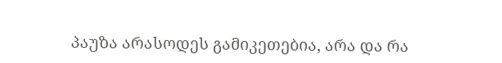პაუზა არასოდეს გამიკეთებია, არა და რა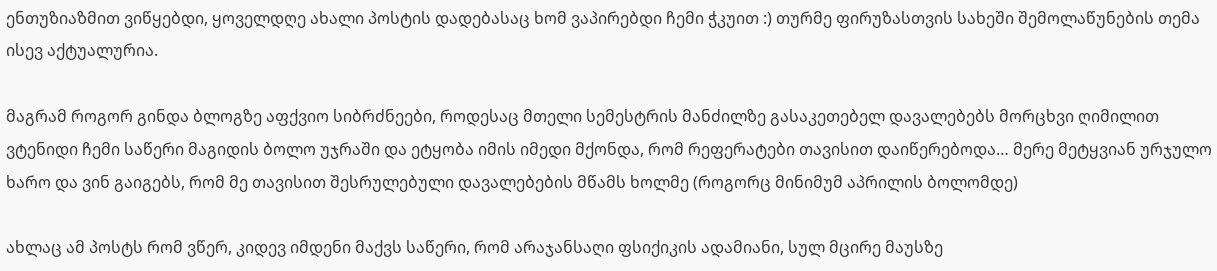ენთუზიაზმით ვიწყებდი, ყოველდღე ახალი პოსტის დადებასაც ხომ ვაპირებდი ჩემი ჭკუით :) თურმე ფირუზასთვის სახეში შემოლაწუნების თემა ისევ აქტუალურია.

მაგრამ როგორ გინდა ბლოგზე აფქვიო სიბრძნეები, როდესაც მთელი სემესტრის მანძილზე გასაკეთებელ დავალებებს მორცხვი ღიმილით ვტენიდი ჩემი საწერი მაგიდის ბოლო უჯრაში და ეტყობა იმის იმედი მქონდა, რომ რეფერატები თავისით დაიწერებოდა… მერე მეტყვიან ურჯულო ხარო და ვინ გაიგებს, რომ მე თავისით შესრულებული დავალებების მწამს ხოლმე (როგორც მინიმუმ აპრილის ბოლომდე)

ახლაც ამ პოსტს რომ ვწერ, კიდევ იმდენი მაქვს საწერი, რომ არაჯანსაღი ფსიქიკის ადამიანი, სულ მცირე მაუსზე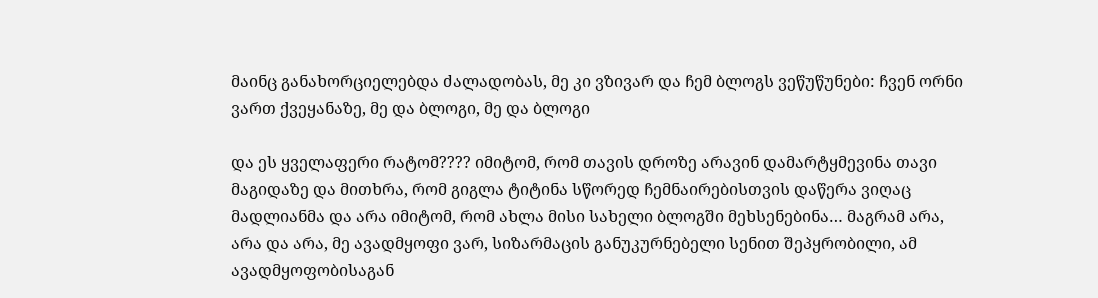მაინც განახორციელებდა ძალადობას, მე კი ვზივარ და ჩემ ბლოგს ვეწუწუნები: ჩვენ ორნი ვართ ქვეყანაზე, მე და ბლოგი, მე და ბლოგი

და ეს ყველაფერი რატომ???? იმიტომ, რომ თავის დროზე არავინ დამარტყმევინა თავი მაგიდაზე და მითხრა, რომ გიგლა ტიტინა სწორედ ჩემნაირებისთვის დაწერა ვიღაც მადლიანმა და არა იმიტომ, რომ ახლა მისი სახელი ბლოგში მეხსენებინა… მაგრამ არა, არა და არა, მე ავადმყოფი ვარ, სიზარმაცის განუკურნებელი სენით შეპყრობილი, ამ ავადმყოფობისაგან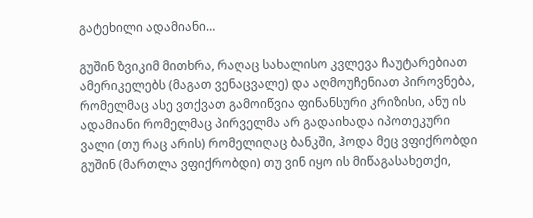გატეხილი ადამიანი…

გუშინ ზვიკიმ მითხრა, რაღაც სახალისო კვლევა ჩაუტარებიათ ამერიკელებს (მაგათ ვენაცვალე) და აღმოუჩენიათ პიროვნება, რომელმაც ასე ვთქვათ გამოიწვია ფინანსური კრიზისი, ანუ ის ადამიანი რომელმაც პირველმა არ გადაიხადა იპოთეკური ვალი (თუ რაც არის) რომელიღაც ბანკში, ჰოდა მეც ვფიქრობდი გუშინ (მართლა ვფიქრობდი) თუ ვინ იყო ის მიწაგასახეთქი,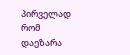პირველად რომ დაეზარა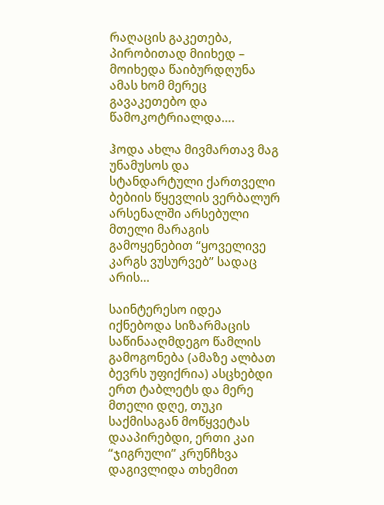რაღაცის გაკეთება, პირობითად მიიხედ – მოიხედა წაიბურდღუნა ამას ხომ მერეც გავაკეთებო და წამოკოტრიალდა….

ჰოდა ახლა მივმართავ მაგ უნამუსოს და სტანდარტული ქართველი ბებიის წყევლის ვერბალურ არსენალში არსებული მთელი მარაგის გამოყენებით “ყოველივე კარგს ვუსურვებ” სადაც არის…

საინტერესო იდეა იქნებოდა სიზარმაცის საწინააღმდეგო წამლის გამოგონება (ამაზე ალბათ ბევრს უფიქრია) ასცხებდი ერთ ტაბლეტს და მერე მთელი დღე, თუკი საქმისაგან მოწყვეტას დააპირებდი, ერთი კაი “ჯიგრული” კრუნჩხვა დაგივლიდა თხემით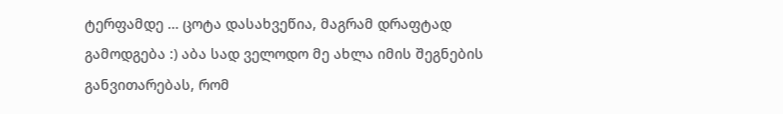ტერფამდე … ცოტა დასახვეწია, მაგრამ დრაფტად გამოდგება :) აბა სად ველოდო მე ახლა იმის შეგნების განვითარებას, რომ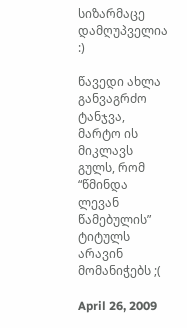სიზარმაცე დამღუპველია :)

წავედი ახლა განვაგრძო ტანჯვა, მარტო ის მიკლავს გულს, რომ “წმინდა ლევან წამებულის” ტიტულს არავინ მომანიჭებს ;(

April 26, 2009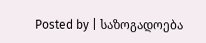Posted by | საზოგადოება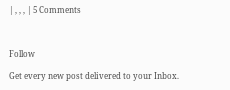| , , , | 5 Comments



Follow

Get every new post delivered to your Inbox.